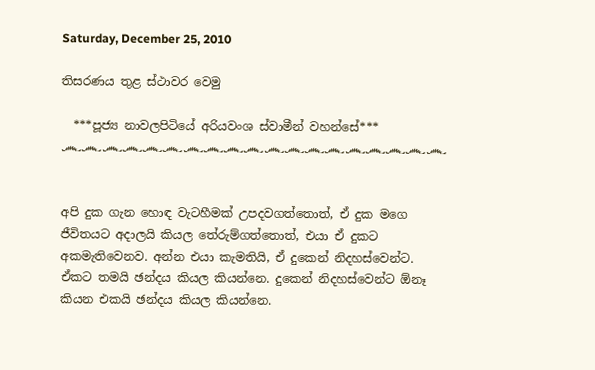Saturday, December 25, 2010

තිසරණය තුළ ස්ථාවර වෙමු

  ***පූජ්‍ය නාවලපිටියේ අරියවංශ ස්වාමීන් වහන්සේ***
෴෴෴෴෴෴෴෴෴෴෴෴෴෴෴෴෴෴෴


අපි දුක ගැන හොඳ වැටහීමක් උපදවගත්තොත්, ඒ දුක මගෙ ජීවිතයට අදාලයි කියල තේරුම්ගත්තොත්, එයා ඒ දුකට අකමැතිවෙනව. අන්න එයා කැමතියි, ඒ දුකෙන් නිදහස්වෙන්ට. ඒකට තමයි ඡන්දය කියල කියන්නෙ. දුකෙන් නිදහස්වෙන්ට ඕනෑ කියන එකයි ඡන්දය කියල කියන්නෙ.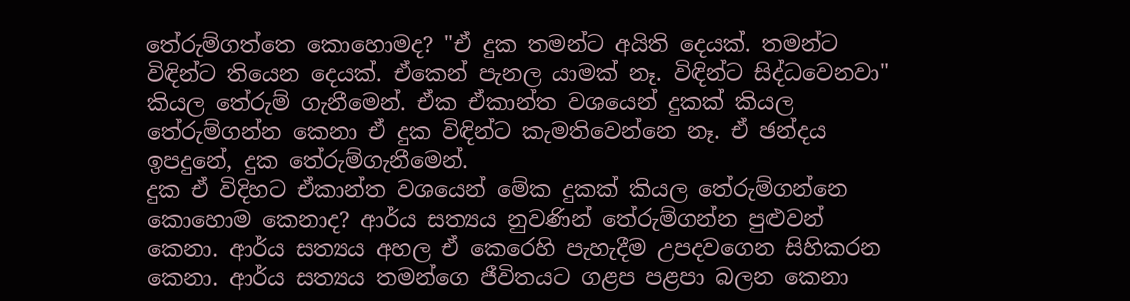තේරුම්ගත්තෙ කොහොමද? "ඒ දුක තමන්ට අයිති දෙයක්. තමන්ට විඳින්ට තියෙන දෙයක්. ඒකෙන් පැනල යාමක් නෑ. විඳින්ට සිද්ධවෙනවා" කියල තේරුම් ගැනීමෙන්. ඒක ඒකාන්ත වශයෙන් දුකක් කියල තේරුම්ගන්න කෙනා ඒ දුක විඳින්ට කැමතිවෙන්නෙ නෑ. ඒ ඡන්දය ඉපදුනේ, දුක තේරුම්ගැනීමෙන්.
දුක ඒ විදිහට ඒකාන්ත වශයෙන් මේක දුකක් කියල තේරුම්ගන්නෙ කොහොම කෙනාද? ආර්ය සත්‍යය නුවණින් තේරුම්ගන්න පුළුවන් කෙනා. ආර්ය සත්‍යය අහල ඒ කෙරෙහි පැහැදීම උපදවගෙන සිහිකරන කෙනා. ආර්ය සත්‍යය තමන්ගෙ ජීවිතයට ගළප පළපා බලන කෙනා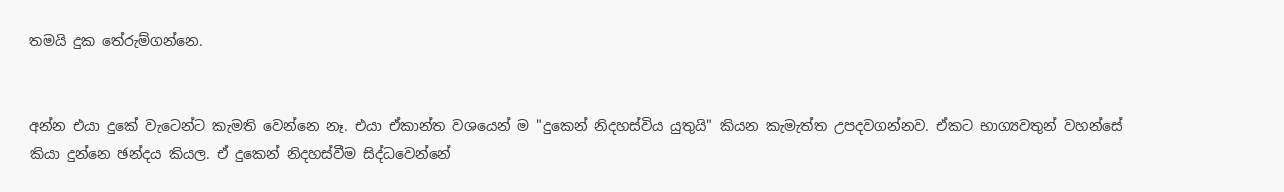තමයි දුක තේරුම්ගන්නෙ.


අන්න එයා දුකේ වැටෙන්ට කැමති වෙන්නෙ නෑ. එයා ඒකාන්ත වශයෙන් ම "දුකෙන් නිදහස්විය යුතුයි" කියන කැමැත්ත උපදවගන්නව. ඒකට භාග්‍යවතුන් වහන්සේ කියා දුන්නෙ ඡන්දය කියල. ඒ දුකෙන් නිදහස්වීම සිද්ධවෙන්නේ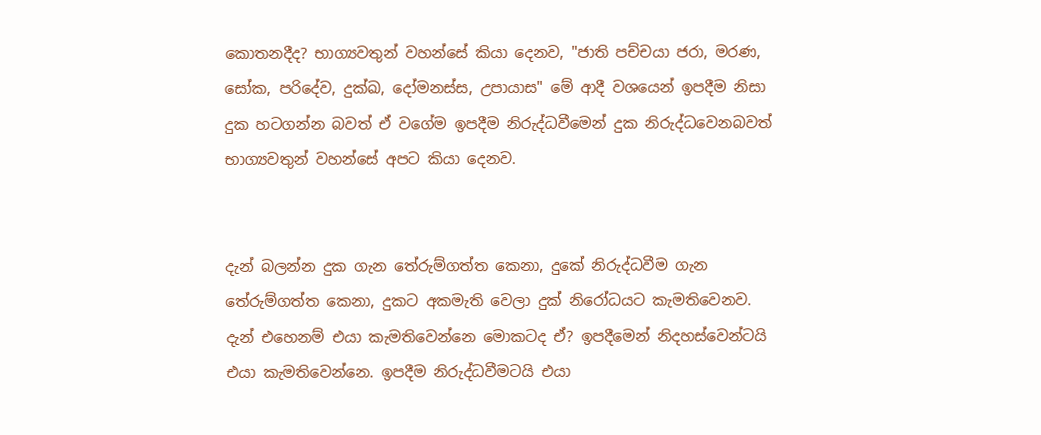කොතනදීද? භාග්‍යවතුන් වහන්සේ කියා දෙනව, "ජාති පච්චයා ජරා, මරණ, සෝක, පරිදේව, දුක්ඛ, දෝමනස්ස, උපායාස" මේ ආදී වශයෙන් ඉපදීම නිසා දුක හටගන්න බවත් ඒ වගේම ඉපදීම නිරුද්ධවීමෙන් දුක නිරුද්ධවෙනබවත් භාග්‍යවතුන් වහන්සේ අපට කියා දෙනව.


දැන් බලන්න දුක ගැන තේරුම්ගත්ත කෙනා, දුකේ නිරුද්ධවීම ගැන තේරුම්ගත්ත කෙනා, දුකට අකමැති වෙලා දුක් නිරෝධයට කැමතිවෙනව. දැන් එහෙනම් එයා කැමතිවෙන්නෙ මොකටද ඒ? ඉපදීමෙන් නිදහස්වෙන්ටයි එයා කැමතිවෙන්නෙ. ඉපදීම නිරුද්ධවීමටයි එයා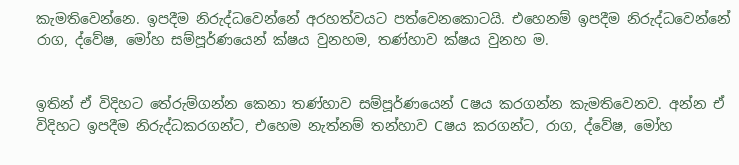කැමතිවෙන්නෙ. ඉපදීම නිරුද්ධවෙන්නේ අරහත්වයට පත්වෙනකොටයි. එහෙනම් ඉපදීම නිරුද්ධවෙන්නේ රාග, ද්වේෂ, මෝහ සම්පූර්ණයෙන් ක්ෂය වුනහම, තණ්හාව ක්ෂය වුනහ ම.


ඉතින් ඒ විදිහට තේරුම්ගන්න කෙනා තණ්හාව සම්පූර්ණයෙන් Cෂය කරගන්න කැමතිවෙනව. අන්න ඒ විදිහට ඉපදීම නිරුද්ධකරගන්ට, එහෙම නැත්නම් තන්හාව Cෂය කරගන්ට, රාග, ද්වේෂ, මෝහ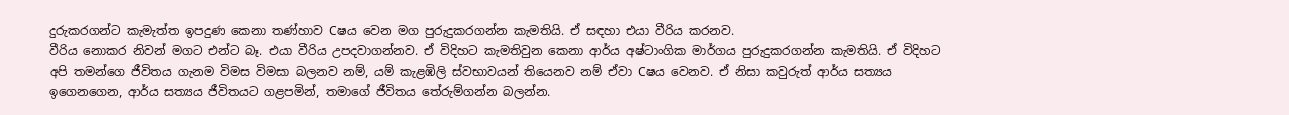දුරුකරගන්ට කැමැත්ත ඉපදුණ කෙනා තණ්හාව Cෂය වෙන මග පුරුදුකරගන්න කැමතියි. ඒ සඳහා එයා වීරිය කරනව.
වීරිය නොකර නිවන් මගට එන්ට බෑ. එයා වීරිය උපදවාගන්නව. ඒ විදිහට කැමතිවුන කෙනා ආර්ය අෂ්ටාංගික මාර්ගය පුරුදුකරගන්න කැමතියි. ඒ විදිහට අපි තමන්ගෙ ජීවිතය ගැනම විමස විමසා බලනව නම්, යම් කැළඹිලි ස්වභාවයන් තියෙනව නම් ඒවා Cෂය වෙනව. ඒ නිසා කවුරුත් ආර්ය සත්‍යය ඉගෙනගෙන, ආර්ය සත්‍යය ජීවිතයට ගළපමින්, තමාගේ ජීවිතය තේරුම්ගන්න බලන්න.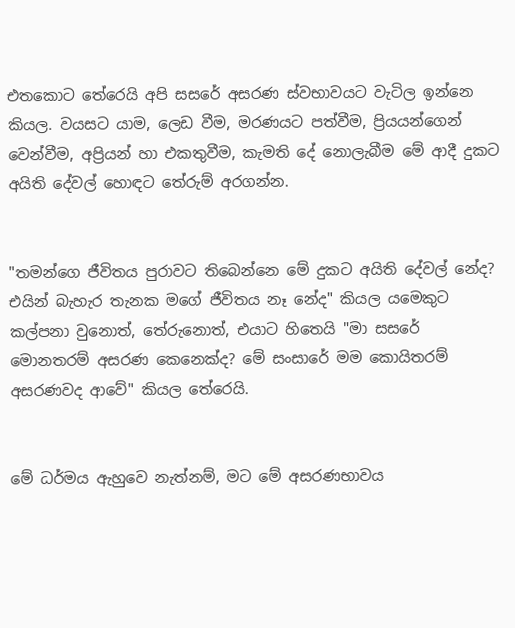එතකොට තේරෙයි අපි සසරේ අසරණ ස්වභාවයට වැටිල ඉන්නෙ කියල. වයසට යාම, ලෙඩ වීම, මරණයට පත්වීම, ප්‍රියයන්ගෙන් වෙන්වීම, අප්‍රියන් හා එකතුවීම, කැමති දේ නොලැබීම මේ ආදී දුකට අයිති දේවල් හොඳට තේරුම් අරගන්න.


"තමන්ගෙ ජීවිතය පුරාවට තිබෙන්නෙ මේ දුකට අයිති දේවල් නේද? එයින් බැහැර තැනක මගේ ජීවිතය නෑ නේද" කියල යමෙකුට කල්පනා වුනොත්, තේරුනොත්, එයාට හිතෙයි "මා සසරේ මොනතරම් අසරණ කෙනෙක්ද? මේ සංසාරේ මම කොයිතරම් අසරණවද ආවේ" කියල තේරෙයි.


මේ ධර්මය ඇහුවෙ නැත්නම්, මට මේ අසරණභාවය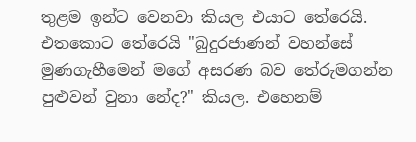තුළම ඉන්ට වෙනවා කියල එයාට තේරෙයි. එතකොට තේරෙයි "බුදුරජාණන් වහන්සේ මුණගැහීමෙන් මගේ අසරණ බව තේරුමගන්න පුළුවන් වුනා නේද?" කියල. එහෙනම්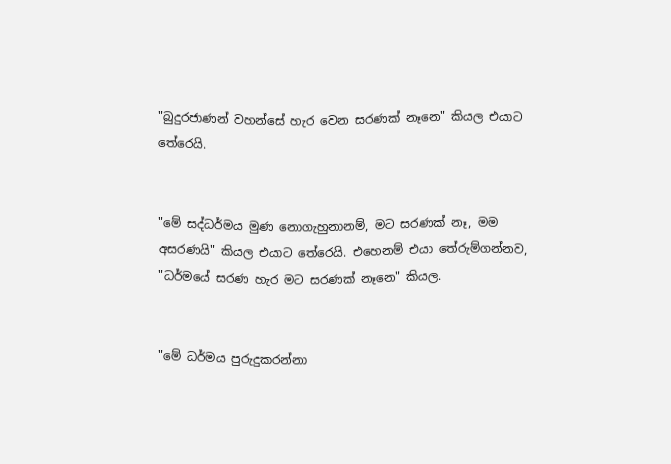"බුදුරජාණන් වහන්සේ හැර වෙන සරණක් නෑනෙ" කියල එයාට තේරෙයි.


"මේ සද්ධර්මය මුණ නොගැහුනානම්, මට සරණක් නෑ, මම අසරණයි" කියල එයාට තේරෙයි. එහෙනම් එයා තේරුම්ගන්නව, "ධර්මයේ සරණ හැර මට සරණක් නෑනෙ" කියල.


"මේ ධර්මය පුරුදුකරන්නා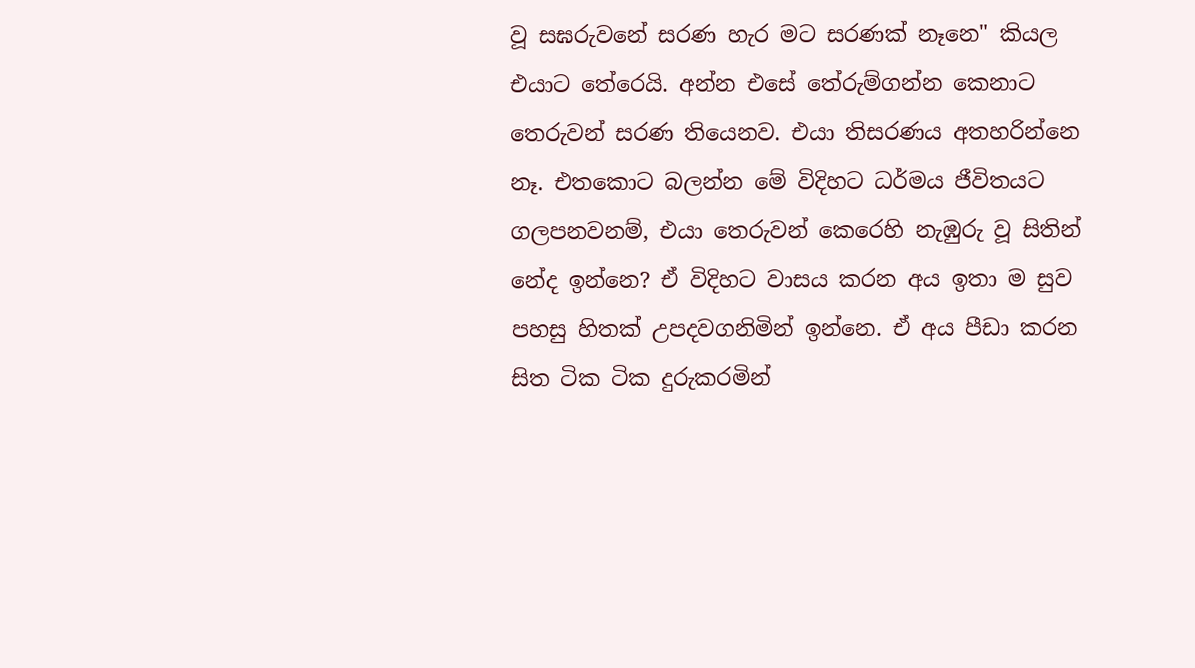වූ සඝරුවනේ සරණ හැර මට සරණක් නෑනෙ" කියල එයාට තේරෙයි. අන්න එසේ තේරුම්ගන්න කෙනාට තෙරුවන් සරණ තියෙනව. එයා තිසරණය අතහරින්නෙ නෑ. එතකොට බලන්න මේ විදිහට ධර්මය ජීවිතයට ගලපනවනම්, එයා තෙරුවන් කෙරෙහි නැඹුරු වූ සිතින් නේද ඉන්නෙ? ඒ විදිහට වාසය කරන අය ඉතා ම සුව පහසු හිතක් උපදවගනිමින් ඉන්නෙ. ඒ අය පීඩා කරන සිත ටික ටික දුරුකරමින්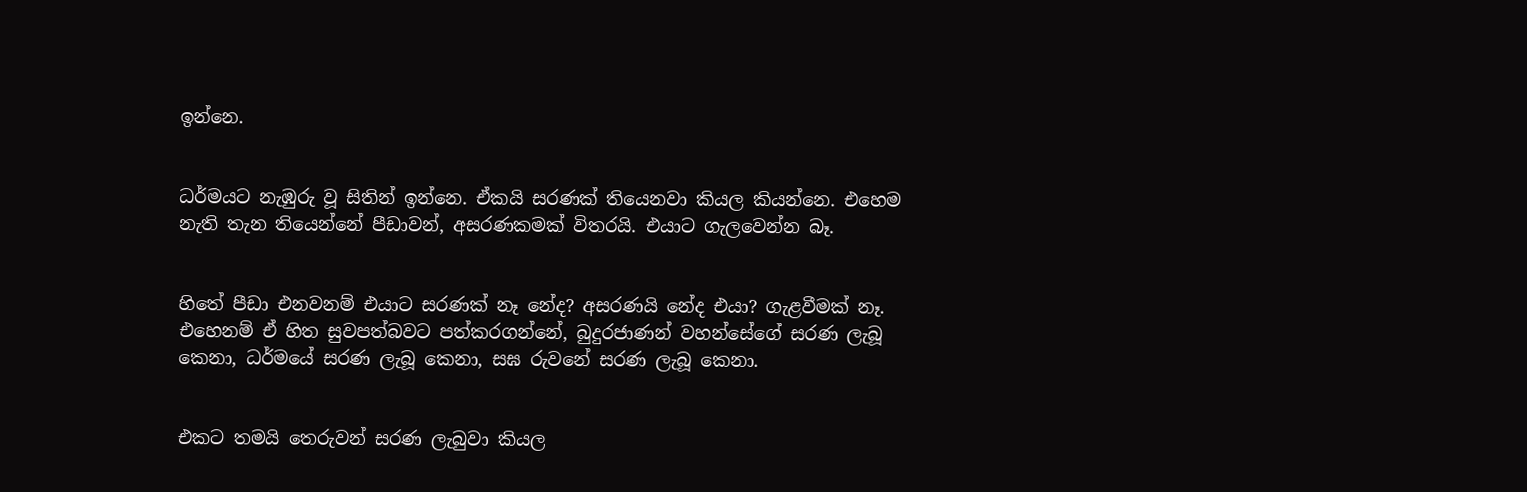ඉන්නෙ.


ධර්මයට නැඹුරු වූ සිතින් ඉන්නෙ. ඒකයි සරණක් තියෙනවා කියල කියන්නෙ. එහෙම නැති තැන තියෙන්නේ පීඩාවන්, අසරණකමක් විතරයි. එයාට ගැලවෙන්න බෑ.


හිතේ පීඩා එනවනම් එයාට සරණක් නෑ නේද? අසරණයි නේද එයා? ගැළවීමක් නෑ. එහෙනම් ඒ හිත සුවපත්බවට පත්කරගන්නේ, බුදුරජාණන් වහන්සේගේ සරණ ලැබූ කෙනා, ධර්මයේ සරණ ලැබූ කෙනා, සඝ රුවනේ සරණ ලැබූ කෙනා.


එකට තමයි තෙරුවන් සරණ ලැබුවා කියල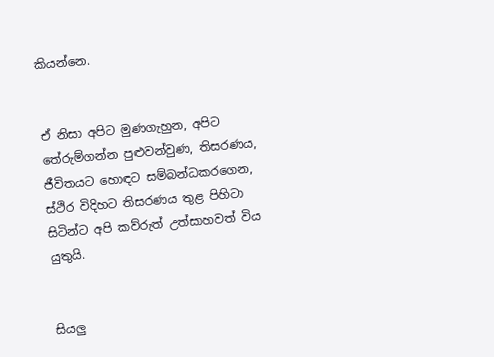කියන්නෙ.


ඒ නිසා අපිට මුණගැහුන, අපිට තේරුම්ගන්න පුළුවන්වුණ, තිසරණය, ජීවිතයට හොඳට සම්බන්ධකරගෙන, ස්ථිර විදිහට තිසරණය තුළ පිහිටා සිටින්ට අපි කව්රුත් උත්සාහවත් විය යුතුයි.


සියලු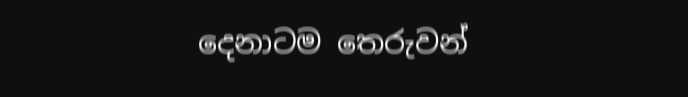දෙනාටම තෙරුවන්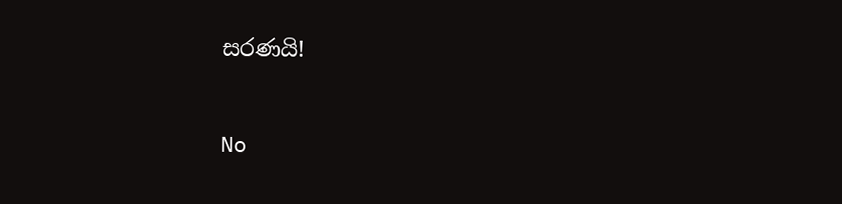සරණයි!



No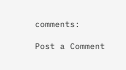comments:

Post a Comment